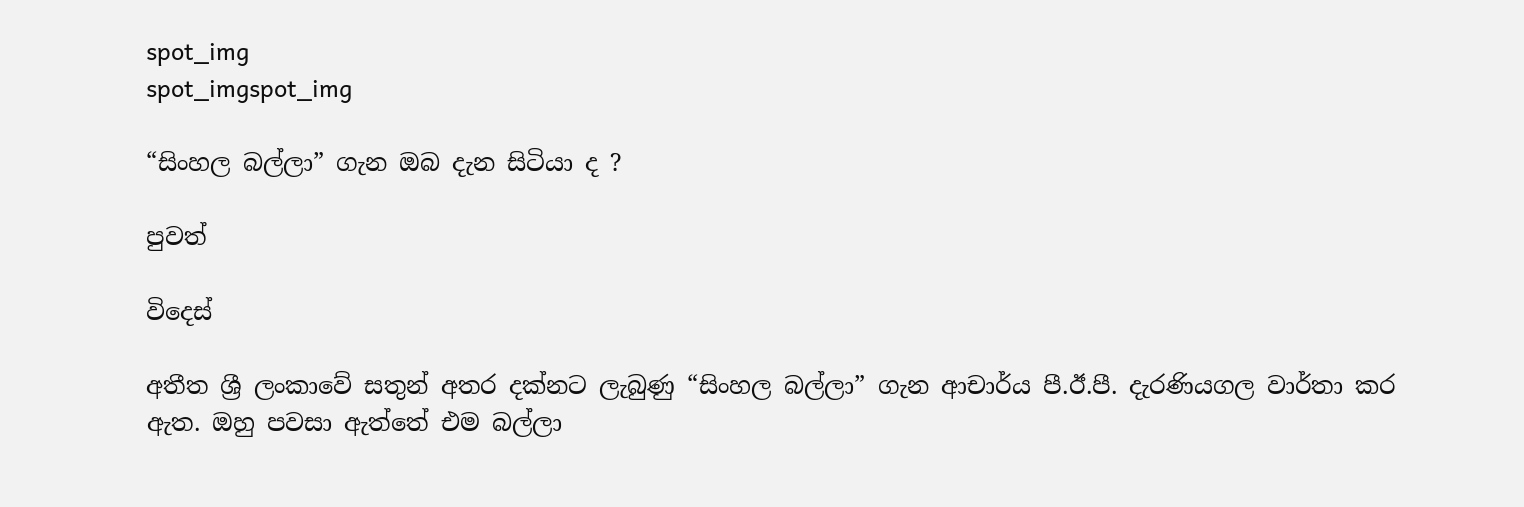spot_img
spot_imgspot_img

“සිංහල බල්ලා” ගැන ඔබ දැන සිටියා ද ?

පුවත්

විදෙස්

අතීත ශ්‍රී ලංකාවේ සතුන් අතර දක්නට ලැබුණු “සිංහල බල්ලා” ගැන ආචාර්ය පී.ඊ.පී. දැරණියගල වාර්තා කර ඇත. ඔහු පවසා ඇත්තේ එම බල්ලා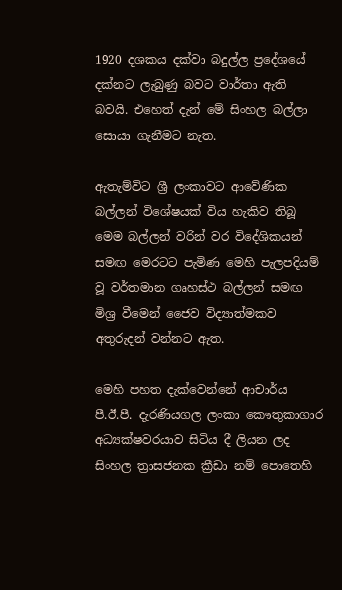1920 දශකය දක්වා බදුල්ල ප්‍රදේශයේ දක්නට ලැබුණු බවට වාර්තා ඇති බවයි. එහෙත් දැන් මේ සිංහල බල්ලා සොයා ගැනීමට නැත.

ඇතැම්විට ශ්‍රී ලංකාවට ආවේණික බල්ලන් විශේෂයක් විය හැකිව තිබූ මෙම බල්ලන් වරින් වර විදේශිකයන් සමඟ මෙරටට පැමිණ මෙහි පැලපදියම් වූ වර්තමාන ගෘහස්ථ බල්ලන් සමඟ මිශ්‍ර වීමෙන් ජෛව විද්‍යාත්මකව අතුරුදන් වන්නට ඇත.

මෙහි පහත දැක්වෙන්නේ ආචාර්ය පී.ඊ.පී. දැරණියගල ‍ලංකා කෞතුකාගාර අධ්‍යක්ෂවරයාව සිටිය දී ලියන ලද සිංහල ත්‍රාසජනක ක්‍රීඩා නම් පොතෙහි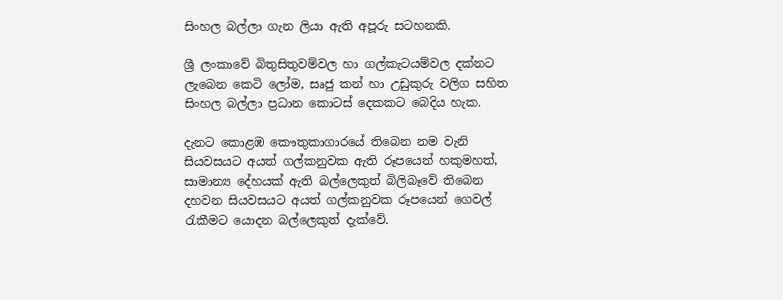සිංහල බල්ලා ගැන ලියා ඇති අපූරු සටහනකි.

ශ්‍රී ලංකාවේ බිතුසිතුවම්වල හා ගල්කැටයම්වල දක්නට ලැබෙන කෙටි ලෝම, සෘජු කන් හා උඩුකුරු වලිග සහිත සිංහල බල්ලා ප්‍රධාන කොටස් දෙකකට බෙදිය හැක.

දැනට කොළඹ කෞතුකාගාරයේ තිබෙන නම වැනි සියවසයට අයත් ගල්කනුවක ඇති රූපයෙන් හකුමහත්, සාමාන්‍ය දේහයක් ඇති බල්ලෙකුත් බිලිබෑවේ තිබෙන දහවන සියවසයට අයත් ගල්කනුවක රූපයෙන් ගෙවල් රැකීමට යොදන බල්ලෙකුත් දැක්වේ.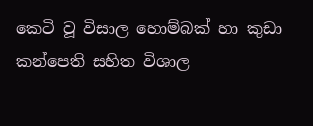කෙටි වූ විසාල හොම්බක් හා කුඩා කන්පෙති සහිත විශාල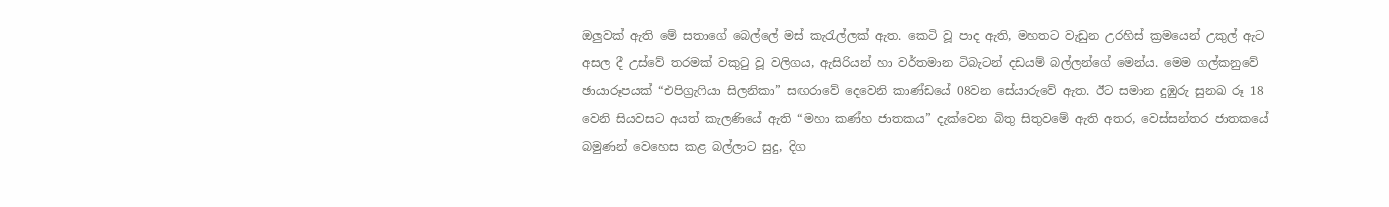ඔලුවක් ඇති මේ සතාගේ බෙල්ලේ මස් කැරැල්ලක් ඇත. කෙටි වූ පාද ඇති, මහතට වැඩුන උරහිස් ක්‍රමයෙන් උකුල් ඇට අසල දී උස්වේ තරමක් වකුටු වූ වලිගය, ඇසිරියන් හා වර්තමාන ටිබැටන් දඩයම් බල්ලන්ගේ මෙන්ය. මෙම ගල්කනුවේ ඡායාරූපයක් “එපිග්‍රැෆියා සිලනිකා” සඟරාවේ දෙවෙනි කාණ්ඩයේ 08වන සේයාරුවේ ඇත. ඊට සමාන දුඹුරු සුනඛ රූ 18 වෙනි සියවසට අයත් කැලණියේ ඇති “මහා කණ්හ ජාතකය” දැක්වෙන බිතු සිතුවමේ ඇති අතර, වෙස්සන්තර ජාතකයේ බමුණන් වෙහෙස කළ බල්ලාට සුදු, දිග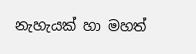නැහැයක් හා මහත්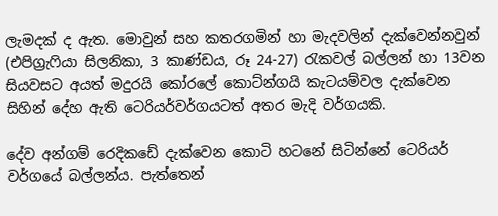ලැමදක් ද ඇත. මොවුන් සහ කතරගමින් හා මැදවලින් දැක්වෙන්නවුන් (එපිග්‍රැෆියා සිලනිකා, 3 කාණ්ඩය, රූ 24-27) රැකවල් බල්ලන් හා 13වන සියවසට අයත් මදුරයි කෝරලේ කොට්න්ගයි කැටයම්වල දැක්වෙන සිහින් දේහ ඇති ටෙරියර්වර්ගයටත් අතර මැදි වර්ගයකි.

දේව අන්ගම් රෙදිකඩේ දැක්වෙන කොටි හටනේ සිටින්නේ ටෙරියර් වර්ගයේ බල්ලන්ය. පැත්තෙන්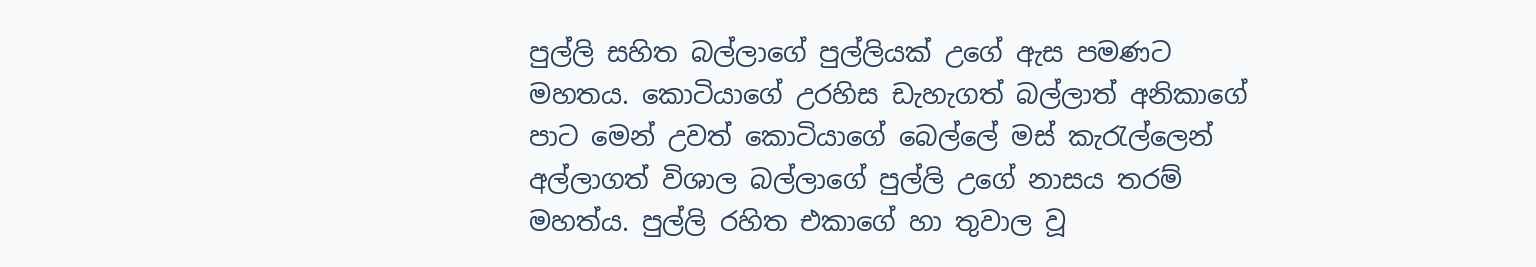පුල්ලි සහිත බල්ලාගේ පුල්ලියක් උගේ ඇස පමණට මහතය. කොටියාගේ උරහිස ඩැහැගත් බල්ලාත් අනිකාගේ පාට මෙන් උවත් කොටියාගේ බෙල්ලේ මස් කැරැල්ලෙන් අල්ලාගත් විශාල බල්ලාගේ පුල්ලි උගේ නාසය තරම් මහත්ය. පුල්ලි රහිත එකාගේ හා තුවාල වූ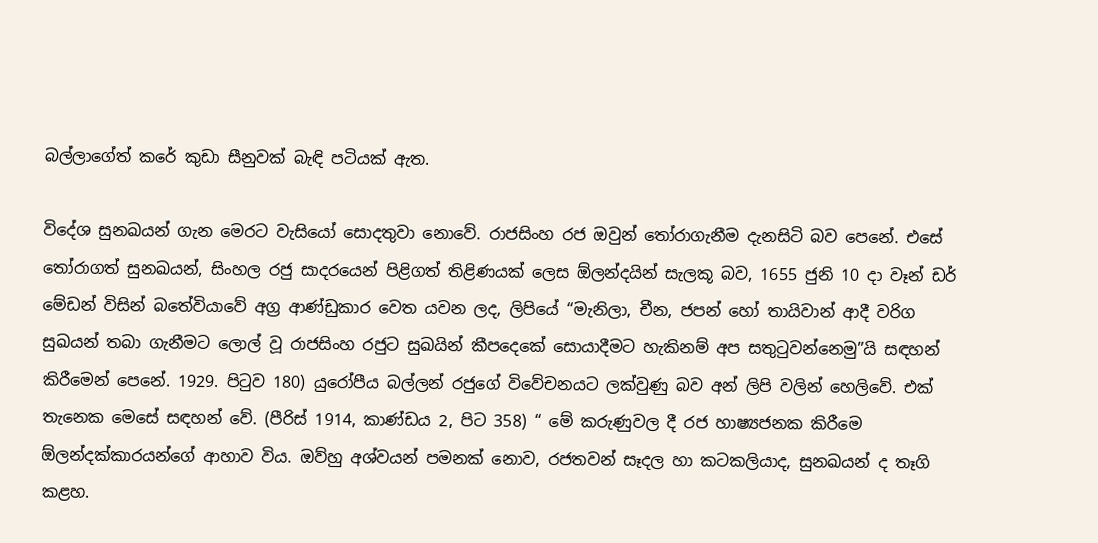බල්ලාගේත් කරේ කුඩා සීනුවක් බැඳි පටියක් ඇත.

විදේශ සුනඛයන් ගැන මෙරට වැසියෝ සොදතුවා නොවේ. රාජසිංහ රජ ඔවුන් තෝරාගැනීම දැනසිටි බව පෙනේ. එසේ තෝරාගත් සුනඛයන්, සිංහල රජු සාදරයෙන් පිළිගත් තිළිණයක් ලෙස ඕලන්දයින් සැලකූ බව, 1655 ජුනි 10 දා වෑන් ඩර් මේඩන් විසින් බතේවියාවේ අග්‍ර ආණ්ඩුකාර වෙත යවන ලද, ලිපියේ “මැනිලා, චීන, ජපන් හෝ තායිවාන් ආදී වරිග සුඛයන් තබා ගැනීමට ලොල් වූ රාජසිංහ රජුට සුඛයින් කීපදෙකේ සොයාදීමට හැකිනම් අප සතුටුවන්නෙමු”යි සඳහන් කිරීමෙන් පෙනේ. 1929. පිටුව 180) යුරෝපීය බල්ලන් රජුගේ විවේචනයට ලක්වුණු බව අන් ලිපි වලින් හෙලිවේ. එක් තැනෙක මෙසේ සඳහන් වේ. (පීරිස් 1914, කාණ්ඩය 2, පිට 358) “ මේ කරුණුවල දී රජ හාෂ්‍යජනක කිරීමෙ ඕලන්දක්කාරයන්ගේ ආහාව විය. ඔව්හු අශ්වයන් පමනක් නොව, රජතවන් සෑදල හා කටකලියාද, සුනඛයන් ද තෑගි කළහ.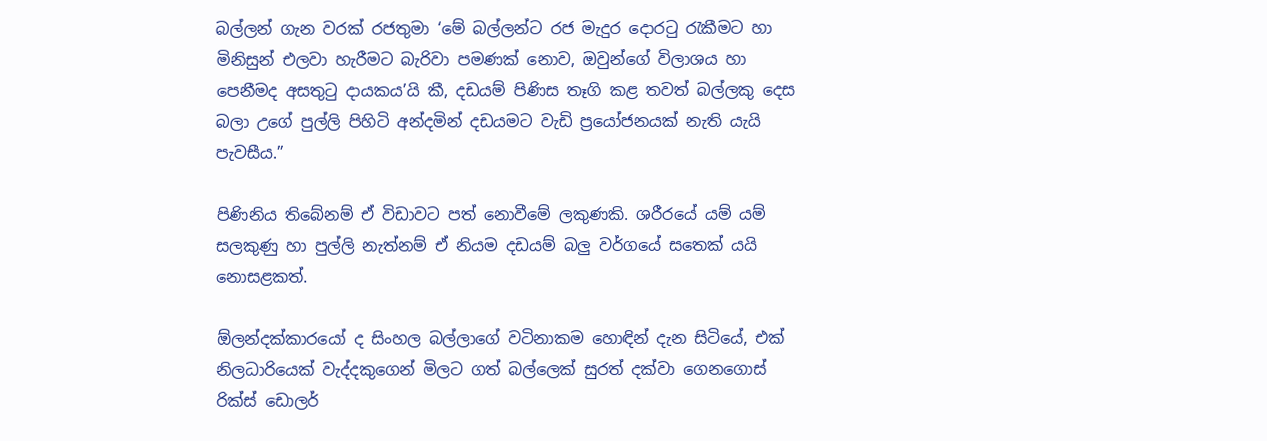බල්ලන් ගැන වරක් රජතුමා ‘මේ බල්ලන්ට රජ මැදුර දොරටු රැකීමට හා මිනිසුන් එලවා හැරීමට බැරිවා පමණක් නොව, ඔවුන්ගේ විලාශය හා පෙනීමද අසතුටු දායකය’යි කී, දඩයම් පිණිස තෑගි කළ තවත් බල්ලකු දෙස බලා උගේ පුල්ලි පිහිටි අන්දමින් දඩයමට වැඩි ප්‍රයෝජනයක් නැති යැයි පැවසීය.”

පිණිනිය තිබේනම් ඒ විඩාවට පත් නොවීමේ ලකු‍ණකි. ශරීරයේ යම් යම් සලකුණු හා පුල්ලි නැත්නම් ඒ නියම දඩයම් බලු වර්ගයේ සතෙක් යයි නොසළකත්.

ඕලන්දක්කාරයෝ ද සිංහල බල්ලාගේ වටිනාකම හොඳින් දැන සිටියේ, එක් නිලධාරියෙක් වැද්දකුගෙන් මිලට ගත් බල්ලෙක් සුරත් දක්වා ගෙනගොස් රික්ස් ඩොලර්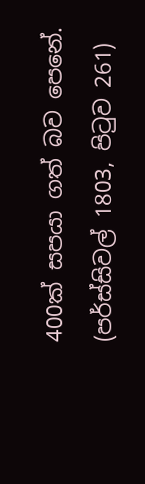400ක් සපයා ගත් බව පෙනේ. (පර්ස්සිවල් 1803, පිටුව 261)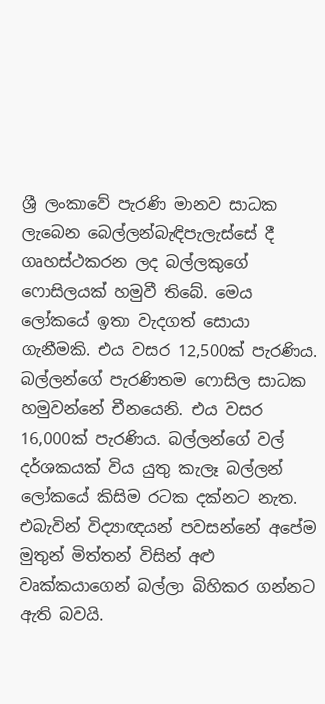ශ්‍රී ලංකාවේ පැරණි මානව සාධක ලැබෙන බෙල්ලන්බැඳිපැලැස්සේ දී ගෘහස්ථකරන ලද බල්ලකුගේ ෆොසිලයක් හමුවී තිබේ. මෙය ලෝකයේ ඉතා වැදගත් සොයා ගැනීමකි. එය වසර 12,500ක් පැරණිය. බල්ලන්ගේ පැරණිතම ෆොසිල සාධක හමුවන්නේ චීනයෙනි. එය වසර 16,000ක් පැරණිය. බල්ලන්ගේ වල් දර්ශකයක් විය යුතු කැලෑ බල්ලන් ලෝකයේ කිසිම රටක දක්නට නැත. එබැවින් විද්‍යාඥයන් පවසන්නේ අපේම මුතුන් මිත්තන් විසින් අළු වෘක්කයාගෙන් බල්ලා බිහිකර ගන්නට ඇති බවයි.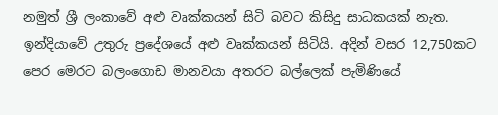නමුත් ශ්‍රී ලංකාවේ අළු වෘක්කයන් සිටි බවට කිසිදු සාධකයක් නැත. ඉන්දියාවේ උතුරු ප්‍රදේශයේ අළු වෘක්කයන් සිටියි. අදින් වසර 12,750කට පෙර මෙරට බලංගොඩ මානවයා අතරට බල්ලෙක් පැමිණියේ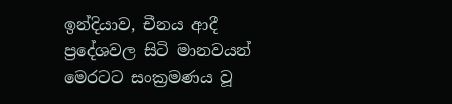ඉන්දියාව, චීනය ආදී ප්‍රදේශවල සිටි මානවයන් මෙරටට සංක්‍රමණය වූ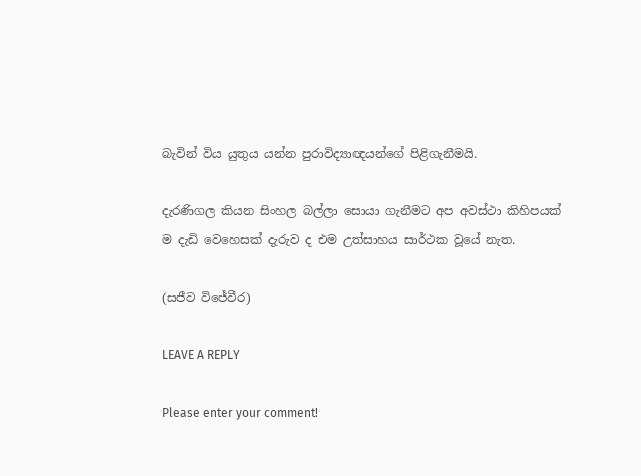බැවින් විය යුතුය යන්න පුරාවිද්‍යාඥයන්ගේ පිළිගැනීමයි.

දැරණිගල කියන සිංහල බල්ලා සොයා ගැනීමට අප අවස්ථා කිහිපයක් ම දැඩි වෙහෙසක් දැරුව ද එම උත්සාහය සාර්ථක වූයේ නැත.

(සජීව විජේවීර)

LEAVE A REPLY

Please enter your comment!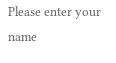Please enter your name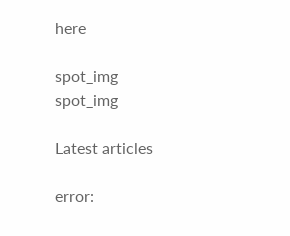here

spot_img
spot_img

Latest articles

error: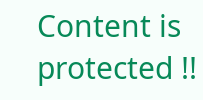Content is protected !!